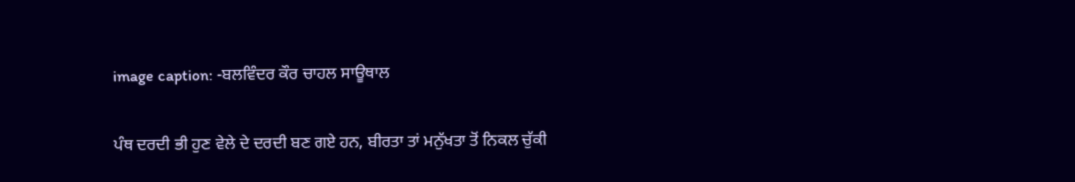image caption: -ਬਲਵਿੰਦਰ ਕੌਰ ਚਾਹਲ ਸਾਊਥਾਲ

ਪੰਥ ਦਰਦੀ ਭੀ ਹੁਣ ਵੇਲੇ ਦੇ ਦਰਦੀ ਬਣ ਗਏ ਹਨ, ਬੀਰਤਾ ਤਾਂ ਮਨੁੱਖਤਾ ਤੋਂ ਨਿਕਲ ਚੁੱਕੀ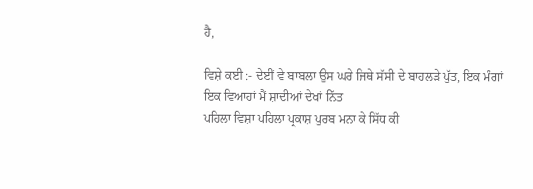ਹੈ,

ਵਿਸ਼ੇ ਕਈ :- ਦੇਈਂ ਵੇ ਬਾਬਲਾ ਉਸ ਘਰੇ ਜਿਥੇ ਸੱਸੀ ਦੇ ਬਾਹਲੜੇ ਪੁੱਤ, ਇਕ ਮੰਗਾਂ ਇਕ ਵਿਆਹਾਂ ਮੈਂ ਸ਼ਾਦੀਆਂ ਦੇਖਾਂ ਨਿੱਤ
ਪਹਿਲਾ ਵਿਸ਼ਾ ਪਹਿਲਾ ਪ੍ਰਕਾਸ਼ ਪੁਰਬ ਮਨਾ ਕੇ ਸਿੱਧ ਕੀ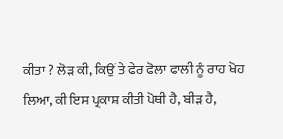ਕੀਤਾ ? ਲੋੜ ਕੀ, ਕਿਉਂ ਤੇ ਫੇਰ ਫੋਲਾ ਫਾਲੀ ਨੂੰ ਰਾਹ ਖੋਹ ਲਿਆ, ਕੀ ਇਸ ਪ੍ਰਕਾਸ਼ ਕੀਤੀ ਪੋਥੀ ਹੈ, ਬੀੜ ਹੈ,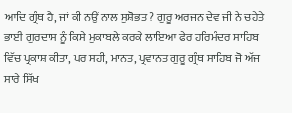ਆਦਿ ਗ੍ਰੰਥ ਹੈ, ਜਾਂ ਕੀ ਨਉਂ ਨਾਲ ਸੁਸ਼ੋਭਤ ? ਗੁਰੂ ਅਰਜਨ ਦੇਵ ਜੀ ਨੇ ਚਹੇਤੇ ਭਾਈ ਗੁਰਦਾਸ ਨੂੰ ਕਿਸੇ ਮੁਕਾਬਲੇ ਕਰਕੇ ਲਾਇਆ ਫੇਰ ਹਰਿਮੰਦਰ ਸਾਹਿਬ ਵਿੱਚ ਪ੍ਰਕਾਸ਼ ਕੀਤਾ, ਪਰ ਸਹੀ, ਮਾਨਤ, ਪ੍ਰਵਾਨਤ ਗੁਰੂ ਗ੍ਰੰਥ ਸਾਹਿਬ ਜੋ ਅੱਜ ਸਾਰੇ ਸਿੱਖ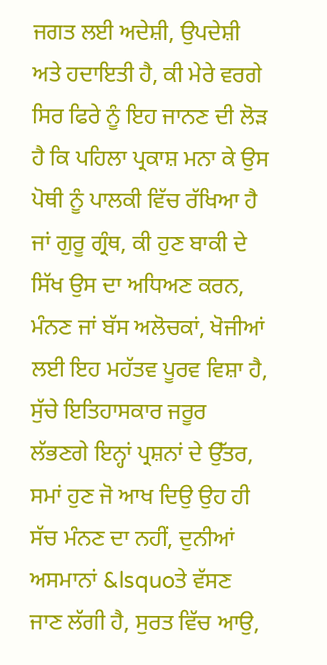ਜਗਤ ਲਈ ਅਦੇਸ਼ੀ, ਉਪਦੇਸ਼ੀ ਅਤੇ ਹਦਾਇਤੀ ਹੈ, ਕੀ ਮੇਰੇ ਵਰਗੇ ਸਿਰ ਫਿਰੇ ਨੂੰ ਇਹ ਜਾਨਣ ਦੀ ਲੋੜ ਹੈ ਕਿ ਪਹਿਲਾ ਪ੍ਰਕਾਸ਼ ਮਨਾ ਕੇ ਉਸ ਪੋਥੀ ਨੂੰ ਪਾਲਕੀ ਵਿੱਚ ਰੱਖਿਆ ਹੈ ਜਾਂ ਗੁਰੂ ਗ੍ਰੰਥ, ਕੀ ਹੁਣ ਬਾਕੀ ਦੇ ਸਿੱਖ ਉਸ ਦਾ ਅਧਿਅਣ ਕਰਨ, ਮੰਨਣ ਜਾਂ ਬੱਸ ਅਲੋਚਕਾਂ, ਖੋਜੀਆਂ ਲਈ ਇਹ ਮਹੱਤਵ ਪੂਰਵ ਵਿਸ਼ਾ ਹੈ, ਸੁੱਚੇ ਇਤਿਹਾਸਕਾਰ ਜਰੂਰ ਲੱਭਣਗੇ ਇਨ੍ਹਾਂ ਪ੍ਰਸ਼ਨਾਂ ਦੇ ਉੱਤਰ, ਸਮਾਂ ਹੁਣ ਜੋ ਆਖ ਦਿਉ ਉਹ ਹੀ ਸੱਚ ਮੰਨਣ ਦਾ ਨਹੀਂ, ਦੁਨੀਆਂ ਅਸਮਾਨਾਂ &lsquoਤੇ ਵੱਸਣ ਜਾਣ ਲੱਗੀ ਹੈ, ਸੁਰਤ ਵਿੱਚ ਆਉ,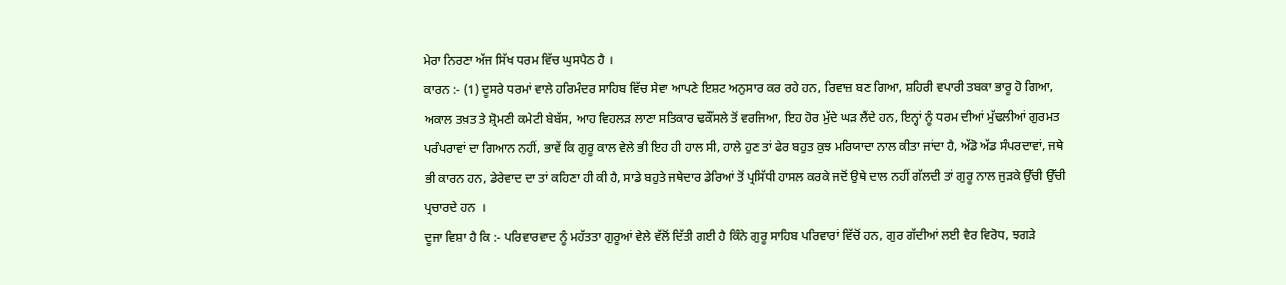ਮੇਰਾ ਨਿਰਣਾ ਅੱਜ ਸਿੱਖ ਧਰਮ ਵਿੱਚ ਘੁਸਪੈਠ ਹੈ ।
ਕਾਰਨ :- (1) ਦੂਸਰੇ ਧਰਮਾਂ ਵਾਲੇ ਹਰਿਮੰਦਰ ਸਾਹਿਬ ਵਿੱਚ ਸੇਵਾ ਆਪਣੇ ਇਸ਼ਟ ਅਨੁਸਾਰ ਕਰ ਰਹੇ ਹਨ, ਰਿਵਾਜ਼ ਬਣ ਗਿਆ, ਸ਼ਹਿਰੀ ਵਪਾਰੀ ਤਬਕਾ ਭਾਰੂ ਹੋ ਗਿਆ, ਅਕਾਲ ਤਖ਼ਤ ਤੇ ਸ਼੍ਰੋਮਣੀ ਕਮੇਟੀ ਬੇਬੱਸ, ਆਹ ਵਿਹਲੜ ਲਾਣਾ ਸਤਿਕਾਰ ਢਕੌਂਸਲੇ ਤੋਂ ਵਰਜਿਆ, ਇਹ ਹੋਰ ਮੁੱਦੇ ਘੜ ਲੈਂਦੇ ਹਨ, ਇਨ੍ਹਾਂ ਨੂੰ ਧਰਮ ਦੀਆਂ ਮੁੱਢਲੀਆਂ ਗੁਰਮਤ ਪਰੰਪਰਾਵਾਂ ਦਾ ਗਿਆਨ ਨਹੀਂ, ਭਾਵੇਂ ਕਿ ਗੁਰੂ ਕਾਲ ਵੇਲੇ ਭੀ ਇਹ ਹੀ ਹਾਲ ਸੀ, ਹਾਲੇ ਹੁਣ ਤਾਂ ਫੇਰ ਬਹੁਤ ਕੁਝ ਮਰਿਯਾਦਾ ਨਾਲ ਕੀਤਾ ਜਾਂਦਾ ਹੈ, ਅੱਡੋ ਅੱਡ ਸੰਪਰਦਾਵਾਂ, ਜਥੇ ਭੀ ਕਾਰਨ ਹਨ, ਡੇਰੇਵਾਦ ਦਾ ਤਾਂ ਕਹਿਣਾ ਹੀ ਕੀ ਹੈ, ਸਾਡੇ ਬਹੁਤੇ ਜਥੇਦਾਰ ਡੇਰਿਆਂ ਤੋਂ ਪ੍ਰਸਿੱਧੀ ਹਾਸਲ ਕਰਕੇ ਜਦੋਂ ਉਥੇ ਦਾਲ ਨਹੀਂ ਗੱਲਦੀ ਤਾਂ ਗੁਰੂ ਨਾਲ ਜੁੜਕੇ ਉੱਚੀ ਉੱਚੀ ਪ੍ਰਚਾਰਦੇ ਹਨ  ।
ਦੂਜਾ ਵਿਸ਼ਾ ਹੈ ਕਿ :- ਪਰਿਵਾਰਵਾਦ ਨੂੰ ਮਹੱਤਤਾ ਗੁਰੂਆਂ ਵੇਲੇ ਵੱਲੋਂ ਦਿੱਤੀ ਗਈ ਹੈ ਕਿੰਨੇ ਗੁਰੂ ਸਾਹਿਬ ਪਰਿਵਾਰਾਂ ਵਿੱਚੋਂ ਹਨ, ਗੁਰ ਗੱਦੀਆਂ ਲਈ ਵੈਰ ਵਿਰੋਧ, ਝਗੜੇ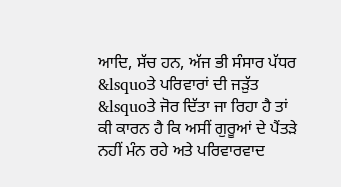ਆਦਿ, ਸੱਚ ਹਨ, ਅੱਜ ਭੀ ਸੰਸਾਰ ਪੱਧਰ &lsquoਤੇ ਪਰਿਵਾਰਾਂ ਦੀ ਜੜੁੱਤ &lsquoਤੇ ਜੋਰ ਦਿੱਤਾ ਜਾ ਰਿਹਾ ਹੈ ਤਾਂ ਕੀ ਕਾਰਨ ਹੈ ਕਿ ਅਸੀਂ ਗੁਰੂਆਂ ਦੇ ਪੈਂਤੜੇ ਨਹੀਂ ਮੰਨ ਰਹੇ ਅਤੇ ਪਰਿਵਾਰਵਾਦ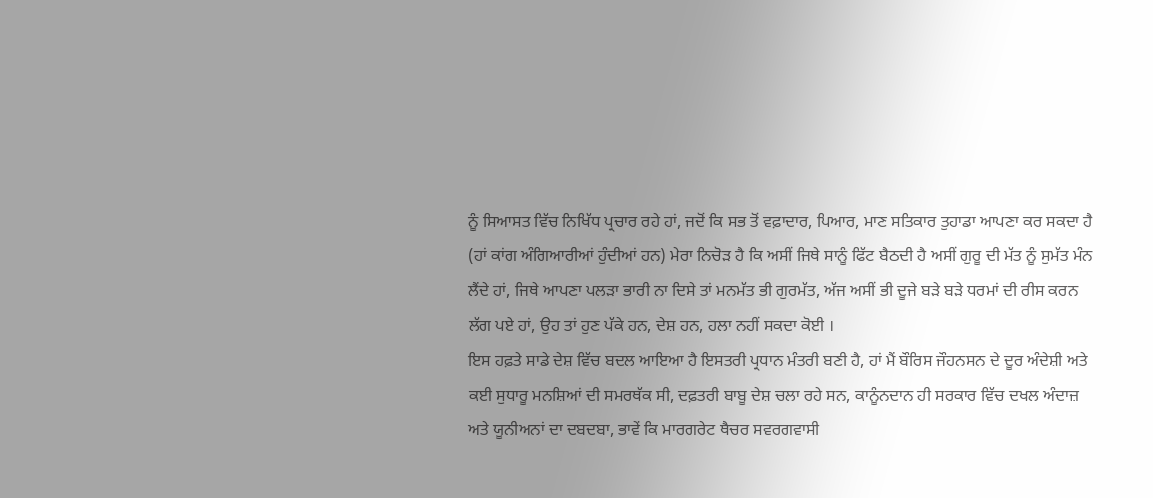ਨੂੰ ਸਿਆਸਤ ਵਿੱਚ ਨਿਖਿੱਧ ਪ੍ਰਚਾਰ ਰਹੇ ਹਾਂ, ਜਦੋਂ ਕਿ ਸਭ ਤੋਂ ਵਫ਼ਾਦਾਰ, ਪਿਆਰ, ਮਾਣ ਸਤਿਕਾਰ ਤੁਹਾਡਾ ਆਪਣਾ ਕਰ ਸਕਦਾ ਹੈ (ਹਾਂ ਕਾਂਗ ਅੰਗਿਆਰੀਆਂ ਹੁੰਦੀਆਂ ਹਨ) ਮੇਰਾ ਨਿਚੋੜ ਹੈ ਕਿ ਅਸੀਂ ਜਿਥੇ ਸਾਨੂੰ ਫਿੱਟ ਬੈਠਦੀ ਹੈ ਅਸੀਂ ਗੁਰੂ ਦੀ ਮੱਤ ਨੂੰ ਸੁਮੱਤ ਮੰਨ ਲੈਂਦੇ ਹਾਂ, ਜਿਥੇ ਆਪਣਾ ਪਲੜਾ ਭਾਰੀ ਨਾ ਦਿਸੇ ਤਾਂ ਮਨਮੱਤ ਭੀ ਗੁਰਮੱਤ, ਅੱਜ ਅਸੀਂ ਭੀ ਦੂਜੇ ਬੜੇ ਬੜੇ ਧਰਮਾਂ ਦੀ ਰੀਸ ਕਰਨ ਲੱਗ ਪਏ ਹਾਂ, ਉਹ ਤਾਂ ਹੁਣ ਪੱਕੇ ਹਨ, ਦੇਸ਼ ਹਨ, ਹਲਾ ਨਹੀਂ ਸਕਦਾ ਕੋਈ ।
ਇਸ ਹਫ਼ਤੇ ਸਾਡੇ ਦੇਸ਼ ਵਿੱਚ ਬਦਲ ਆਇਆ ਹੈ ਇਸਤਰੀ ਪ੍ਰਧਾਨ ਮੰਤਰੀ ਬਣੀ ਹੈ, ਹਾਂ ਮੈਂ ਬੌਰਿਸ ਜੌਹਨਸਨ ਦੇ ਦੂਰ ਅੰਦੇਸ਼ੀ ਅਤੇ ਕਈ ਸੁਧਾਰੂ ਮਨਸ਼ਿਆਂ ਦੀ ਸਮਰਥੱਕ ਸੀ, ਦਫ਼ਤਰੀ ਬਾਬੂ ਦੇਸ਼ ਚਲਾ ਰਹੇ ਸਨ, ਕਾਨੂੰਨਦਾਨ ਹੀ ਸਰਕਾਰ ਵਿੱਚ ਦਖਲ ਅੰਦਾਜ਼ ਅਤੇ ਯੂਨੀਅਨਾਂ ਦਾ ਦਬਦਬਾ, ਭਾਵੇਂ ਕਿ ਮਾਰਗਰੇਟ ਥੈਚਰ ਸਵਰਗਵਾਸੀ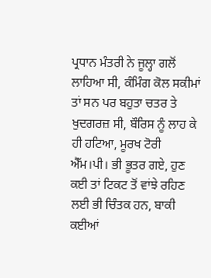ਪ੍ਰਧਾਨ ਮੰਤਰੀ ਨੇ ਜੂਲ੍ਹਾ ਗਲੋਂ ਲਾਹਿਆ ਸੀ, ਕੰਮਿੰਗ ਕੋਲ ਸਕੀਮਾਂ ਤਾਂ ਸਨ ਪਰ ਬਹੁਤਾ ਚਤਰ ਤੇ ਖੁਦਗਰਜ਼ ਸੀ, ਬੌਰਿਸ ਨੂੰ ਲਾਹ ਕੇ ਹੀ ਹਟਿਆ, ਮੂਰਖ ਟੋਰੀ ਐੱਮ।ਪੀ। ਭੀ ਭੂਤਰ ਗਏ, ਹੁਣ ਕਈ ਤਾਂ ਟਿਕਟ ਤੋਂ ਵਾਂਝੇ ਰਹਿਣ ਲਈ ਭੀ ਚਿੰਤਕ ਹਨ, ਬਾਕੀ ਕਈਆਂ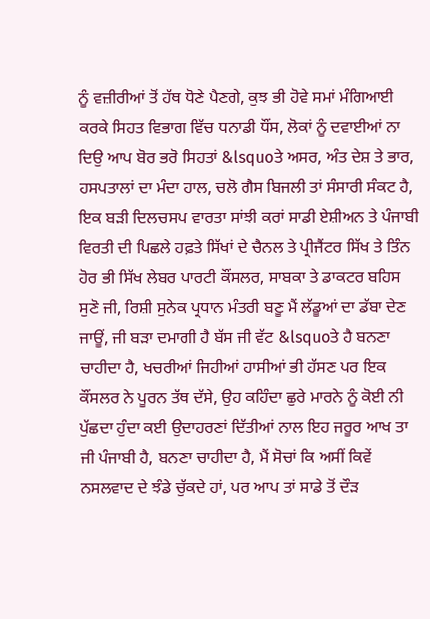ਨੂੰ ਵਜ਼ੀਰੀਆਂ ਤੋਂ ਹੱਥ ਧੋਣੇ ਪੈਣਗੇ, ਕੁਝ ਭੀ ਹੋਵੇ ਸਮਾਂ ਮੰਗਿਆਈ ਕਰਕੇ ਸਿਹਤ ਵਿਭਾਗ ਵਿੱਚ ਧਨਾਡੀ ਧੌਂਸ, ਲੋਕਾਂ ਨੂੰ ਦਵਾਈਆਂ ਨਾ ਦਿਉ ਆਪ ਬੋਰ ਭਰੋ ਸਿਹਤਾਂ &lsquoਤੇ ਅਸਰ, ਅੰਤ ਦੇਸ਼ ਤੇ ਭਾਰ, ਹਸਪਤਾਲਾਂ ਦਾ ਮੰਦਾ ਹਾਲ, ਚਲੋ ਗੈਸ ਬਿਜਲੀ ਤਾਂ ਸੰਸਾਰੀ ਸੰਕਟ ਹੈ, ਇਕ ਬੜੀ ਦਿਲਚਸਪ ਵਾਰਤਾ ਸਾਂਝੀ ਕਰਾਂ ਸਾਡੀ ਏਸ਼ੀਅਨ ਤੇ ਪੰਜਾਬੀ ਵਿਰਤੀ ਦੀ ਪਿਛਲੇ ਹਫ਼ਤੇ ਸਿੱਖਾਂ ਦੇ ਚੈਨਲ ਤੇ ਪ੍ਰੀਜੈਂਟਰ ਸਿੱਖ ਤੇ ਤਿੰਨ ਹੋਰ ਭੀ ਸਿੱਖ ਲੇਬਰ ਪਾਰਟੀ ਕੌਂਸਲਰ, ਸਾਬਕਾ ਤੇ ਡਾਕਟਰ ਬਹਿਸ ਸੁਣੋ ਜੀ, ਰਿਸ਼ੀ ਸੁਨੇਕ ਪ੍ਰਧਾਨ ਮੰਤਰੀ ਬਣੂ ਮੈਂ ਲੱਡੂਆਂ ਦਾ ਡੱਬਾ ਦੇਣ ਜਾਊਂ, ਜੀ ਬੜਾ ਦਮਾਗੀ ਹੈ ਬੱਸ ਜੀ ਵੱਟ &lsquoਤੇ ਹੈ ਬਨਣਾ ਚਾਹੀਦਾ ਹੈ, ਖਚਰੀਆਂ ਜਿਹੀਆਂ ਹਾਸੀਆਂ ਭੀ ਹੱਸਣ ਪਰ ਇਕ ਕੌਂਸਲਰ ਨੇ ਪੂਰਨ ਤੱਥ ਦੱਸੇ, ਉਹ ਕਹਿੰਦਾ ਛੁਰੇ ਮਾਰਨੇ ਨੂੰ ਕੋਈ ਨੀ ਪੁੱਛਦਾ ਹੁੰਦਾ ਕਈ ਉਦਾਹਰਣਾਂ ਦਿੱਤੀਆਂ ਨਾਲ ਇਹ ਜਰੂਰ ਆਖ ਤਾ ਜੀ ਪੰਜਾਬੀ ਹੈ, ਬਨਣਾ ਚਾਹੀਦਾ ਹੈ, ਮੈਂ ਸੋਚਾਂ ਕਿ ਅਸੀਂ ਕਿਵੇਂ ਨਸਲਵਾਦ ਦੇ ਝੰਡੇ ਚੁੱਕਦੇ ਹਾਂ, ਪਰ ਆਪ ਤਾਂ ਸਾਡੇ ਤੋਂ ਦੌੜ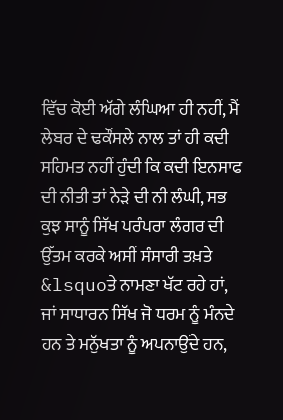ਵਿੱਚ ਕੋਈ ਅੱਗੇ ਲੰਘਿਆ ਹੀ ਨਹੀਂ, ਮੈਂ ਲੇਬਰ ਦੇ ਢਕੌਂਸਲੇ ਨਾਲ ਤਾਂ ਹੀ ਕਦੀ ਸਹਿਮਤ ਨਹੀਂ ਹੁੰਦੀ ਕਿ ਕਦੀ ਇਨਸਾਫ ਦੀ ਨੀਤੀ ਤਾਂ ਨੇੜੇ ਦੀ ਨੀ ਲੰਘੀ, ਸਭ ਕੁਝ ਸਾਨੂੰ ਸਿੱਖ ਪਰੰਪਰਾ ਲੰਗਰ ਦੀ ਉੱਤਮ ਕਰਕੇ ਅਸੀਂ ਸੰਸਾਰੀ ਤਖ਼ਤੇ &lsquoਤੇ ਨਾਮਣਾ ਖੱਟ ਰਹੇ ਹਾਂ, ਜਾਂ ਸਾਧਾਰਨ ਸਿੱਖ ਜੋ ਧਰਮ ਨੂੰ ਮੰਨਦੇ ਹਨ ਤੇ ਮਨੁੱਖਤਾ ਨੂੰ ਅਪਨਾਉਂਦੇ ਹਨ,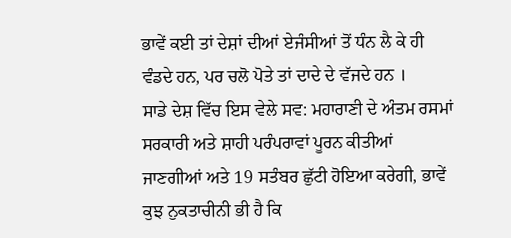ਭਾਵੇਂ ਕਈ ਤਾਂ ਦੇਸ਼ਾਂ ਦੀਆਂ ਏਜੰਸੀਆਂ ਤੋਂ ਧੰਨ ਲੈ ਕੇ ਹੀ ਵੰਡਦੇ ਹਨ, ਪਰ ਚਲੋ ਪੋਤੇ ਤਾਂ ਦਾਦੇ ਦੇ ਵੱਜਦੇ ਹਨ ।
ਸਾਡੇ ਦੇਸ਼ ਵਿੱਚ ਇਸ ਵੇਲੇ ਸਵ: ਮਹਾਰਾਣੀ ਦੇ ਅੰਤਮ ਰਸਮਾਂ ਸਰਕਾਰੀ ਅਤੇ ਸ਼ਾਹੀ ਪਰੰਪਰਾਵਾਂ ਪੂਰਨ ਕੀਤੀਆਂ ਜਾਣਗੀਆਂ ਅਤੇ 19 ਸਤੰਬਰ ਛੁੱਟੀ ਹੋਇਆ ਕਰੇਗੀ, ਭਾਵੇਂ ਕੁਝ ਨੁਕਤਾਚੀਨੀ ਭੀ ਹੈ ਕਿ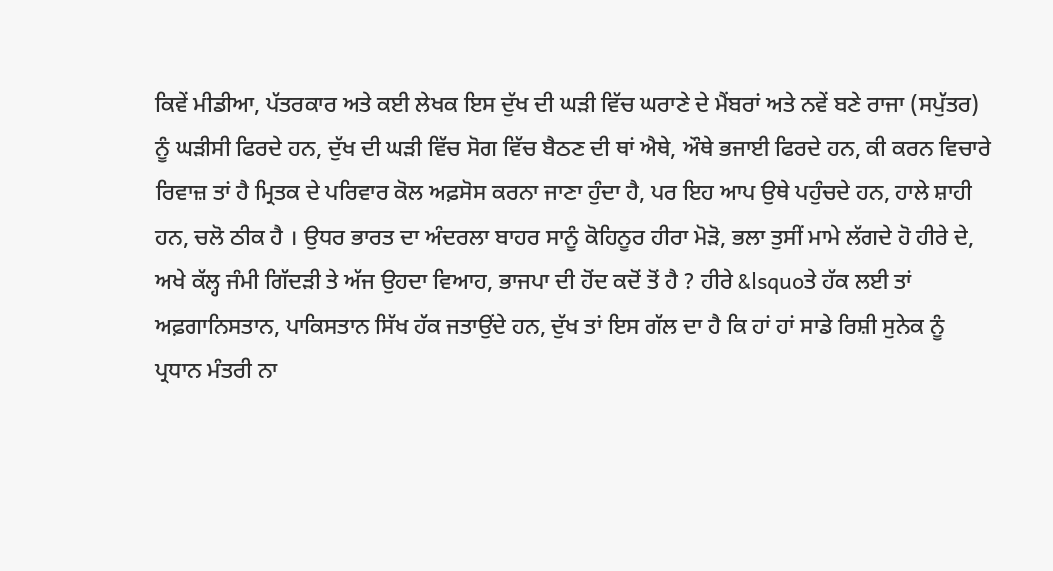ਕਿਵੇਂ ਮੀਡੀਆ, ਪੱਤਰਕਾਰ ਅਤੇ ਕਈ ਲੇਖਕ ਇਸ ਦੁੱਖ ਦੀ ਘੜੀ ਵਿੱਚ ਘਰਾਣੇ ਦੇ ਮੈਂਬਰਾਂ ਅਤੇ ਨਵੇਂ ਬਣੇ ਰਾਜਾ (ਸਪੁੱਤਰ) ਨੂੰ ਘੜੀਸੀ ਫਿਰਦੇ ਹਨ, ਦੁੱਖ ਦੀ ਘੜੀ ਵਿੱਚ ਸੋਗ ਵਿੱਚ ਬੈਠਣ ਦੀ ਥਾਂ ਐਥੇ, ਔਥੇ ਭਜਾਈ ਫਿਰਦੇ ਹਨ, ਕੀ ਕਰਨ ਵਿਚਾਰੇ ਰਿਵਾਜ਼ ਤਾਂ ਹੈ ਮ੍ਰਿਤਕ ਦੇ ਪਰਿਵਾਰ ਕੋਲ ਅਫ਼ਸੋਸ ਕਰਨਾ ਜਾਣਾ ਹੁੰਦਾ ਹੈ, ਪਰ ਇਹ ਆਪ ਉਥੇ ਪਹੁੰਚਦੇ ਹਨ, ਹਾਲੇ ਸ਼ਾਹੀ ਹਨ, ਚਲੋ ਠੀਕ ਹੈ । ਉਧਰ ਭਾਰਤ ਦਾ ਅੰਦਰਲਾ ਬਾਹਰ ਸਾਨੂੰ ਕੋਹਿਨੂਰ ਹੀਰਾ ਮੋੜੋ, ਭਲਾ ਤੁਸੀਂ ਮਾਮੇ ਲੱਗਦੇ ਹੋ ਹੀਰੇ ਦੇ, ਅਖੇ ਕੱਲ੍ਹ ਜੰਮੀ ਗਿੱਦੜੀ ਤੇ ਅੱਜ ਉਹਦਾ ਵਿਆਹ, ਭਾਜਪਾ ਦੀ ਹੋਂਦ ਕਦੋਂ ਤੋਂ ਹੈ ? ਹੀਰੇ &lsquoਤੇ ਹੱਕ ਲਈ ਤਾਂ ਅਫ਼ਗਾਨਿਸਤਾਨ, ਪਾਕਿਸਤਾਨ ਸਿੱਖ ਹੱਕ ਜਤਾਉਂਦੇ ਹਨ, ਦੁੱਖ ਤਾਂ ਇਸ ਗੱਲ ਦਾ ਹੈ ਕਿ ਹਾਂ ਹਾਂ ਸਾਡੇ ਰਿਸ਼ੀ ਸੁਨੇਕ ਨੂੰ ਪ੍ਰਧਾਨ ਮੰਤਰੀ ਨਾ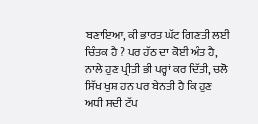ਬਣਾਇਆ, ਕੀ ਭਾਰਤ ਘੱਟ ਗਿਣਤੀ ਲਈ ਚਿੰਤਕ ਹੈ ? ਪਰ ਹੱਠ ਦਾ ਕੋਈ ਅੰਤ ਹੈ, ਨਾਲੇ ਹੁਣ ਪ੍ਰੀਤੀ ਭੀ ਪਰ੍ਹਾਂ ਕਰ ਦਿੱਤੀ, ਚਲੋ ਸਿੱਖ ਖੁਸ਼ ਹਨ ਪਰ ਬੇਨਤੀ ਹੈ ਕਿ ਹੁਣ ਅਧੀ ਸਦੀ ਟੱਪ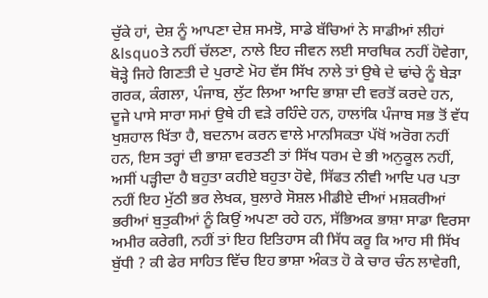ਚੁੱਕੇ ਹਾਂ, ਦੇਸ਼ ਨੂੰ ਆਪਣਾ ਦੇਸ਼ ਸਮਝੋ, ਸਾਡੇ ਬੱਚਿਆਂ ਨੇ ਸਾਡੀਆਂ ਲੀਹਾਂ &lsquoਤੇ ਨਹੀਂ ਚੱਲਣਾ, ਨਾਲੇ ਇਹ ਜੀਵਨ ਲਈ ਸਾਰਥਿਕ ਨਹੀਂ ਹੋਵੇਗਾ, ਥੋੜ੍ਹੇ ਜਿਹੇ ਗਿਣਤੀ ਦੇ ਪੁਰਾਣੇ ਮੋਹ ਵੱਸ ਸਿੱਖ ਨਾਲੇ ਤਾਂ ਉਥੇ ਦੇ ਢਾਂਚੇ ਨੂੰ ਬੇੜਾ ਗਰਕ, ਕੰਗਲਾ, ਪੰਜਾਬ, ਲੁੱਟ ਲਿਆ ਆਦਿ ਭਾਸ਼ਾ ਦੀ ਵਰਤੋਂ ਕਰਦੇ ਹਨ, ਦੂਜੇ ਪਾਸੇ ਸਾਰਾ ਸਮਾਂ ਉਥੇ ਹੀ ਵੜੇ ਰਹਿੰਦੇ ਹਨ, ਹਾਲਾਂਕਿ ਪੰਜਾਬ ਸਭ ਤੋਂ ਵੱਧ ਖੁਸ਼ਹਾਲ ਖਿੱਤਾ ਹੈ, ਬਦਨਾਮ ਕਰਨ ਵਾਲੇ ਮਾਨਸਿਕਤਾ ਪੱਖੋਂ ਅਰੋਗ ਨਹੀਂ ਹਨ, ਇਸ ਤਰ੍ਹਾਂ ਦੀ ਭਾਸ਼ਾ ਵਰਤਣੀ ਤਾਂ ਸਿੱਖ ਧਰਮ ਦੇ ਭੀ ਅਨੁਕੂਲ ਨਹੀਂ, ਅਸੀਂ ਪੜ੍ਹੀਦਾ ਹੈ ਬਹੁਤਾ ਕਹੀਏ ਬਹੁਤਾ ਹੋਵੇ, ਸਿੱਫਤ ਨੀਵੀ ਆਦਿ ਪਰ ਪਤਾ ਨਹੀਂ ਇਹ ਮੁੱਠੀ ਭਰ ਲੇਖਕ, ਬੁਲਾਰੇ ਸੋਸ਼ਲ ਮੀਡੀਏ ਦੀਆਂ ਮਸ਼ਕਰੀਆਂ ਭਰੀਆਂ ਬੁਤੁਕੀਆਂ ਨੂੰ ਕਿਉਂ ਅਪਣਾ ਰਹੇ ਹਨ, ਸੱਭਿਅਕ ਭਾਸ਼ਾ ਸਾਡਾ ਵਿਰਸਾ ਅਮੀਰ ਕਰੇਗੀ, ਨਹੀਂ ਤਾਂ ਇਹ ਇਤਿਹਾਸ ਕੀ ਸਿੱਧ ਕਰੂ ਕਿ ਆਹ ਸੀ ਸਿੱਖ ਬੁੱਧੀ ? ਕੀ ਫੇਰ ਸਾਹਿਤ ਵਿੱਚ ਇਹ ਭਾਸ਼ਾ ਅੰਕਤ ਹੋ ਕੇ ਚਾਰ ਚੰਨ ਲਾਵੇਗੀ,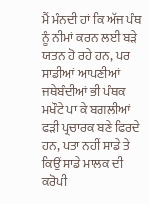ਮੈਂ ਮੰਨਦੀ ਹਾਂ ਕਿ ਅੱਜ ਪੰਥ ਨੂੰ ਨੀਮਾਂ ਕਰਨ ਲਈ ਬੜੇ ਯਤਨ ਹੋ ਰਹੇ ਹਨ, ਪਰ ਸਾਡੀਆਂ ਆਪਣੀਆਂ ਜਥੇਬੰਦੀਆਂ ਭੀ ਪੰਥਕ ਮਖੌਟੇ ਪਾ ਕੇ ਬਗਲੀਆਂ ਫੜੀ ਪ੍ਰਚਾਰਕ ਬਣੇ ਫਿਰਦੇ ਹਨ, ਪਤਾ ਨਹੀਂ ਸਾਡੇ ਤੇ ਕਿਉਂ ਸਾਡੇ ਮਾਲਕ ਦੀ ਕਰੋਪੀ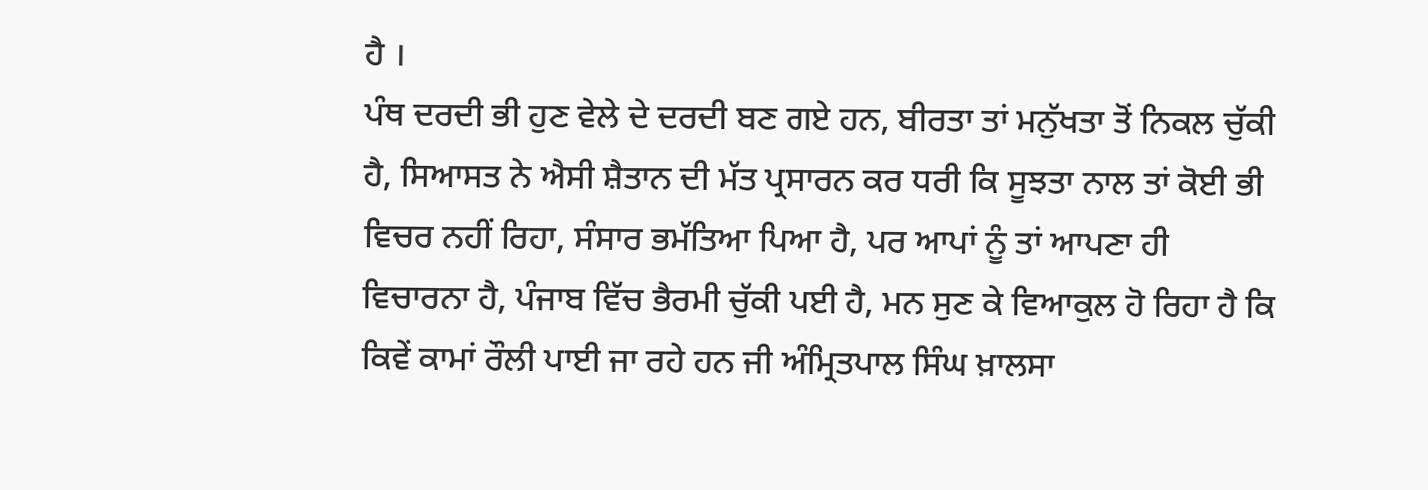ਹੈ ।
ਪੰਥ ਦਰਦੀ ਭੀ ਹੁਣ ਵੇਲੇ ਦੇ ਦਰਦੀ ਬਣ ਗਏ ਹਨ, ਬੀਰਤਾ ਤਾਂ ਮਨੁੱਖਤਾ ਤੋਂ ਨਿਕਲ ਚੁੱਕੀ ਹੈ, ਸਿਆਸਤ ਨੇ ਐਸੀ ਸ਼ੈਤਾਨ ਦੀ ਮੱਤ ਪ੍ਰਸਾਰਨ ਕਰ ਧਰੀ ਕਿ ਸੂਝਤਾ ਨਾਲ ਤਾਂ ਕੋਈ ਭੀ ਵਿਚਰ ਨਹੀਂ ਰਿਹਾ, ਸੰਸਾਰ ਭਮੱਤਿਆ ਪਿਆ ਹੈ, ਪਰ ਆਪਾਂ ਨੂੰ ਤਾਂ ਆਪਣਾ ਹੀ ਵਿਚਾਰਨਾ ਹੈ, ਪੰਜਾਬ ਵਿੱਚ ਭੈਰਮੀ ਚੁੱਕੀ ਪਈ ਹੈ, ਮਨ ਸੁਣ ਕੇ ਵਿਆਕੁਲ ਹੋ ਰਿਹਾ ਹੈ ਕਿ ਕਿਵੇਂ ਕਾਮਾਂ ਰੌਲੀ ਪਾਈ ਜਾ ਰਹੇ ਹਨ ਜੀ ਅੰਮ੍ਰਿਤਪਾਲ ਸਿੰਘ ਖ਼ਾਲਸਾ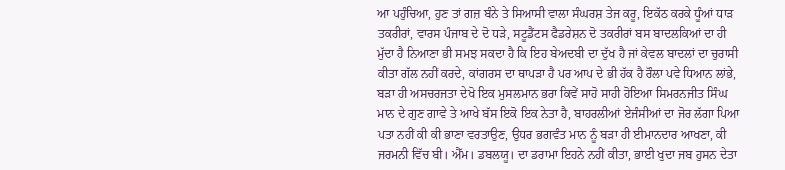ਆ ਪਹੁੰਚਿਆ, ਹੁਣ ਤਾਂ ਗਜ਼ ਬੰਨੇ ਤੇ ਸਿਆਸੀ ਵਾਲਾ ਸੰਘਰਸ਼ ਤੇਜ ਕਰੂ, ਇਕੱਠ ਕਰਕੇ ਧੂੰਆਂ ਧਾੜ ਤਕਰੀਰਾਂ, ਵਾਰਸ ਪੰਜਾਬ ਦੇ ਦੋ ਧੜੇ, ਸਟੂਡੈਂਟਸ ਫੈਡਰੇਸ਼ਨ ਦੋ ਤਕਰੀਰਾਂ ਬਸ ਬਾਦਲਕਿਆਂ ਦਾ ਹੀ ਮੁੱਦਾ ਹੈ ਨਿਆਣਾ ਭੀ ਸਮਝ ਸਕਦਾ ਹੈ ਕਿ ਇਹ ਬੇਅਦਬੀ ਦਾ ਦੁੱਖ ਹੈ ਜਾਂ ਕੇਵਲ ਬਾਦਲਾਂ ਦਾ ਚੁਰਾਸੀ ਕੀਤਾ ਗੱਲ ਨਹੀਂ ਕਰਦੇ, ਕਾਂਗਰਸ ਦਾ ਥਾਪੜਾ ਹੈ ਪਰ ਆਪ ਦੇ ਭੀ ਹੱਕ ਹੈ ਰੌਲਾ ਪਵੇ ਧਿਆਨ ਲਾਂਭੇ, ਬੜਾ ਹੀ ਅਸਚਰਜਤਾ ਦੇਖੋ ਇਕ ਮੁਸਲਮਾਨ ਭਰਾ ਕਿਵੇਂ ਸਾਹੋ ਸਾਹੀ ਹੋਇਆ ਸਿਮਰਨਜੀਤ ਸਿੰਘ ਮਾਨ ਦੇ ਗੁਣ ਗਾਵੇ ਤੇ ਆਖੇ ਬੱਸ ਇਕੋ ਇਕ ਨੇਤਾ ਹੈ, ਬਾਹਰਲੀਆਂ ਏਜੰਸੀਆਂ ਦਾ ਜੋਰ ਲੱਗਾ ਪਿਆ ਪਤਾ ਨਹੀਂ ਕੀ ਕੀ ਭਾਣਾ ਵਰਤਾਉਣ, ਉਧਰ ਭਗਵੰਤ ਮਾਨ ਨੂੰ ਬੜਾ ਹੀ ਈਮਾਨਦਾਰ ਆਖਣਾ, ਕੀ ਜਰਮਨੀ ਵਿੱਚ ਬੀ। ਐੱਮ। ਡਬਲਯੂ। ਦਾ ਡਰਾਮਾ ਇਹਨੇ ਨਹੀਂ ਕੀਤਾ, ਭਾਈ ਖੁਦਾ ਜਬ ਹੁਸਨ ਦੇਤਾ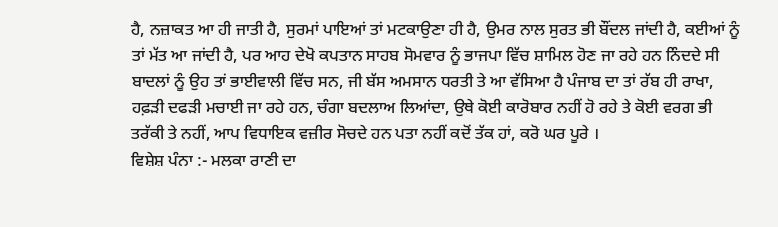ਹੈ, ਨਜ਼ਾਕਤ ਆ ਹੀ ਜਾਤੀ ਹੈ, ਸੁਰਮਾਂ ਪਾਇਆਂ ਤਾਂ ਮਟਕਾਉਣਾ ਹੀ ਹੈ, ਉਮਰ ਨਾਲ ਸੁਰਤ ਭੀ ਬੌਂਦਲ ਜਾਂਦੀ ਹੈ, ਕਈਆਂ ਨੂੰ ਤਾਂ ਮੱਤ ਆ ਜਾਂਦੀ ਹੈ, ਪਰ ਆਹ ਦੇਖੋ ਕਪਤਾਨ ਸਾਹਬ ਸੋਮਵਾਰ ਨੂੰ ਭਾਜਪਾ ਵਿੱਚ ਸ਼ਾਮਿਲ ਹੋਣ ਜਾ ਰਹੇ ਹਨ ਨਿੰਦਦੇ ਸੀ ਬਾਦਲਾਂ ਨੂੰ ਉਹ ਤਾਂ ਭਾਈਵਾਲੀ ਵਿੱਚ ਸਨ, ਜੀ ਬੱਸ ਅਮਸਾਨ ਧਰਤੀ ਤੇ ਆ ਵੱਸਿਆ ਹੈ ਪੰਜਾਬ ਦਾ ਤਾਂ ਰੱਬ ਹੀ ਰਾਖਾ, ਹਫ਼ੜੀ ਦਫੜੀ ਮਚਾਈ ਜਾ ਰਹੇ ਹਨ, ਚੰਗਾ ਬਦਲਾਅ ਲਿਆਂਦਾ, ਉਥੇ ਕੋਈ ਕਾਰੋਬਾਰ ਨਹੀਂ ਹੋ ਰਹੇ ਤੇ ਕੋਈ ਵਰਗ ਭੀ ਤਰੱਕੀ ਤੇ ਨਹੀਂ, ਆਪ ਵਿਧਾਇਕ ਵਜ਼ੀਰ ਸੋਚਦੇ ਹਨ ਪਤਾ ਨਹੀਂ ਕਦੋਂ ਤੱਕ ਹਾਂ, ਕਰੋ ਘਰ ਪੂਰੇ ।
ਵਿਸ਼ੇਸ਼ ਪੰਨਾ :- ਮਲਕਾ ਰਾਣੀ ਦਾ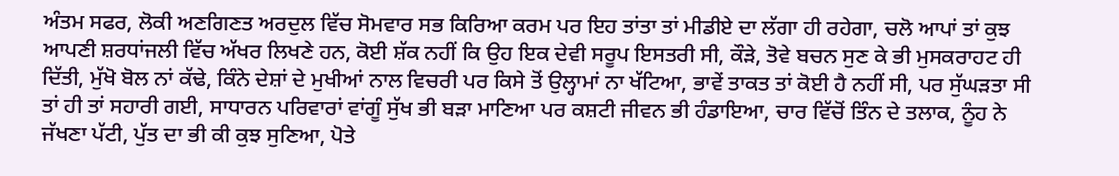ਅੰਤਮ ਸਫਰ, ਲੋਕੀ ਅਣਗਿਣਤ ਅਰਦੁਲ ਵਿੱਚ ਸੋਮਵਾਰ ਸਭ ਕਿਰਿਆ ਕਰਮ ਪਰ ਇਹ ਤਾਂਤਾ ਤਾਂ ਮੀਡੀਏ ਦਾ ਲੱਗਾ ਹੀ ਰਹੇਗਾ, ਚਲੋ ਆਪਾਂ ਤਾਂ ਕੁਝ ਆਪਣੀ ਸ਼ਰਧਾਂਜਲੀ ਵਿੱਚ ਅੱਖਰ ਲਿਖਣੇ ਹਨ, ਕੋਈ ਸ਼ੱਕ ਨਹੀਂ ਕਿ ਉਹ ਇਕ ਦੇਵੀ ਸਰੂਪ ਇਸਤਰੀ ਸੀ, ਕੌੜੇ, ਤੋਵੇ ਬਚਨ ਸੁਣ ਕੇ ਭੀ ਮੁਸਕਰਾਹਟ ਹੀ ਦਿੱਤੀ, ਮੁੱਖੋ ਬੋਲ ਨਾਂ ਕੱਢੇ, ਕਿੰਨੇ ਦੇਸ਼ਾਂ ਦੇ ਮੁਖੀਆਂ ਨਾਲ ਵਿਚਰੀ ਪਰ ਕਿਸੇ ਤੋਂ ਉਲ੍ਹਾਮਾਂ ਨਾ ਖੱਟਿਆ, ਭਾਵੇਂ ਤਾਕਤ ਤਾਂ ਕੋਈ ਹੈ ਨਹੀਂ ਸੀ, ਪਰ ਸੁੱਘੜਤਾ ਸੀ ਤਾਂ ਹੀ ਤਾਂ ਸਹਾਰੀ ਗਈ, ਸਾਧਾਰਨ ਪਰਿਵਾਰਾਂ ਵਾਂਗੂੰ ਸੁੱਖ ਭੀ ਬੜਾ ਮਾਣਿਆ ਪਰ ਕਸ਼ਟੀ ਜੀਵਨ ਭੀ ਹੰਡਾਇਆ, ਚਾਰ ਵਿੱਚੋਂ ਤਿੰਨ ਦੇ ਤਲਾਕ, ਨੂੰਹ ਨੇ ਜੱਖਣਾ ਪੱਟੀ, ਪੁੱਤ ਦਾ ਭੀ ਕੀ ਕੁਝ ਸੁਣਿਆ, ਪੋਤੇ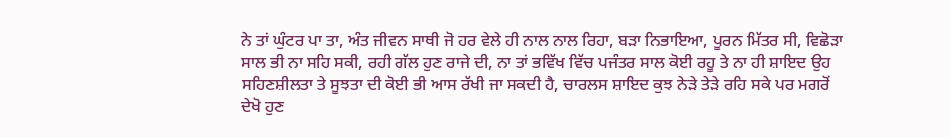ਨੇ ਤਾਂ ਘੁੰਟਰ ਪਾ ਤਾ, ਅੰਤ ਜੀਵਨ ਸਾਥੀ ਜੋ ਹਰ ਵੇਲੇ ਹੀ ਨਾਲ ਨਾਲ ਰਿਹਾ, ਬੜਾ ਨਿਭਾਇਆ, ਪੂਰਨ ਮਿੱਤਰ ਸੀ, ਵਿਛੋੜਾ ਸਾਲ ਭੀ ਨਾ ਸਹਿ ਸਕੀ, ਰਹੀ ਗੱਲ ਹੁਣ ਰਾਜੇ ਦੀ, ਨਾ ਤਾਂ ਭਵਿੱਖ ਵਿੱਚ ਪਜੰਤਰ ਸਾਲ ਕੋਈ ਰਹੂ ਤੇ ਨਾ ਹੀ ਸ਼ਾਇਦ ਉਹ ਸਹਿਣਸ਼ੀਲਤਾ ਤੇ ਸੂਝਤਾ ਦੀ ਕੋਈ ਭੀ ਆਸ ਰੱਖੀ ਜਾ ਸਕਦੀ ਹੈ, ਚਾਰਲਸ ਸ਼ਾਇਦ ਕੁਝ ਨੇੜੇ ਤੇੜੇ ਰਹਿ ਸਕੇ ਪਰ ਮਗਰੋਂ ਦੇਖੋ ਹੁਣ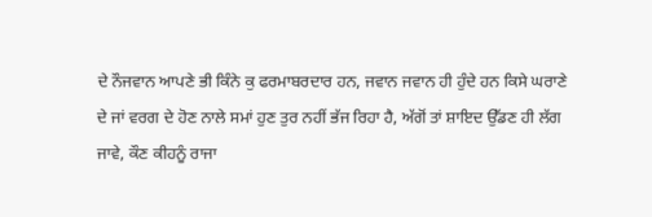ਦੇ ਨੌਜਵਾਨ ਆਪਣੇ ਭੀ ਕਿੰਨੇ ਕੁ ਫਰਮਾਬਰਦਾਰ ਹਨ, ਜਵਾਨ ਜਵਾਨ ਹੀ ਹੁੰਦੇ ਹਨ ਕਿਸੇ ਘਰਾਣੇ ਦੇ ਜਾਂ ਵਰਗ ਦੇ ਹੋਣ ਨਾਲੇ ਸਮਾਂ ਹੁਣ ਤੁਰ ਨਹੀਂ ਭੱਜ ਰਿਹਾ ਹੈ, ਅੱਗੋਂ ਤਾਂ ਸ਼ਾਇਦ ਉੱਡਣ ਹੀ ਲੱਗ ਜਾਵੇ, ਕੌਣ ਕੀਹਨੂੰ ਰਾਜਾ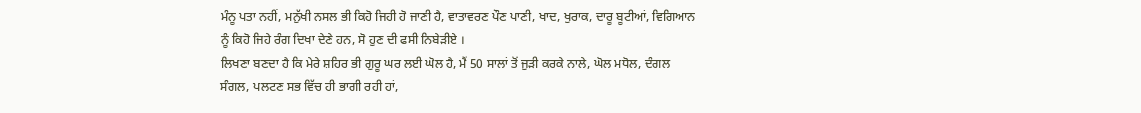ਮੰਨੂ ਪਤਾ ਨਹੀਂ, ਮਨੁੱਖੀ ਨਸਲ ਭੀ ਕਿਹੋ ਜਿਹੀ ਹੋ ਜਾਣੀ ਹੈ, ਵਾਤਾਵਰਣ ਪੌਣ ਪਾਣੀ, ਖਾਦ, ਖੁਰਾਕ, ਦਾਰੂ ਬੂਟੀਆਂ, ਵਿਗਿਆਨ ਨੂੰ ਕਿਹੋ ਜਿਹੇ ਰੰਗ ਦਿਖਾ ਦੇਣੇ ਹਨ, ਸੋ ਹੁਣ ਦੀ ਫਸੀ ਨਿਬੇੜੀਏ ।
ਲਿਖਣਾ ਬਣਦਾ ਹੈ ਕਿ ਮੇਰੇ ਸ਼ਹਿਰ ਭੀ ਗੁਰੂ ਘਰ ਲਈ ਘੋਲ ਹੈ, ਮੈਂ 50 ਸਾਲਾਂ ਤੋਂ ਜੁੜੀ ਕਰਕੇ ਨਾਲੇ, ਘੋਲ ਮਧੋਲ, ਦੰਗਲ ਸੰਗਲ, ਪਲਟਣ ਸਭ ਵਿੱਚ ਹੀ ਭਾਗੀ ਰਹੀ ਹਾਂ,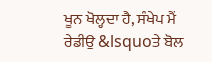ਖੂਨ ਖੋਲ੍ਹਦਾ ਹੈ, ਸੰਖੇਪ ਮੈਂ ਰੇਡੀਉ &lsquoਤੇ ਬੋਲ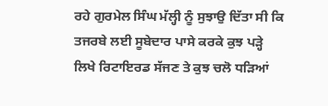ਰਹੇ ਗੁਰਮੇਲ ਸਿੰਘ ਮੱਲ੍ਹੀ ਨੂੰ ਸੁਝਾਉ ਦਿੱਤਾ ਸੀ ਕਿ ਤਜਰਬੇ ਲਈ ਸੂਬੇਦਾਰ ਪਾਸੇ ਕਰਕੇ ਕੁਝ ਪੜ੍ਹੇ ਲਿਖੇ ਰਿਟਾਇਰਡ ਸੱਜਣ ਤੇ ਕੁਝ ਚਲੋ ਧੜਿਆਂ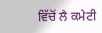ਵਿੱਚੋਂ ਲੈ ਕਮੇਟੀ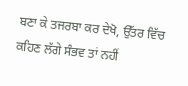ਬਣਾ ਕੇ ਤਜਰਬਾ ਕਰ ਦੇਖੋ, ਉੱਤਰ ਵਿੱਚ ਕਹਿਣ ਲੱਗੇ ਸੰਭਵ ਤਾਂ ਨਹੀਂ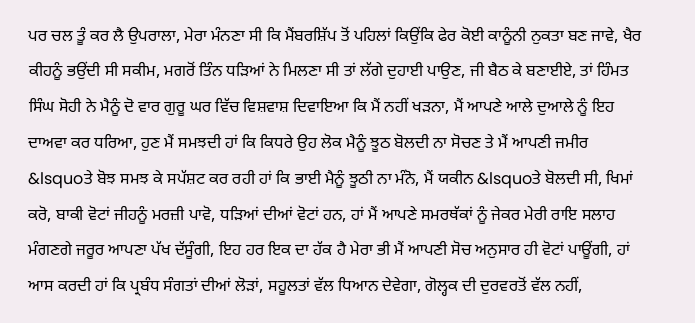ਪਰ ਚਲ ਤੂੰ ਕਰ ਲੈ ਉਪਰਾਲਾ, ਮੇਰਾ ਮੰਨਣਾ ਸੀ ਕਿ ਮੈਂਬਰਸ਼ਿੱਪ ਤੋਂ ਪਹਿਲਾਂ ਕਿਉਂਕਿ ਫੇਰ ਕੋਈ ਕਾਨੂੰਨੀ ਨੁਕਤਾ ਬਣ ਜਾਵੇ, ਖੈਰ ਕੀਹਨੂੰ ਭਉਂਦੀ ਸੀ ਸਕੀਮ, ਮਗਰੋਂ ਤਿੰਨ ਧੜਿਆਂ ਨੇ ਮਿਲਣਾ ਸੀ ਤਾਂ ਲੱਗੇ ਦੁਹਾਈ ਪਾਉਣ, ਜੀ ਬੈਠ ਕੇ ਬਣਾਈਏ, ਤਾਂ ਹਿੰਮਤ ਸਿੰਘ ਸੋਹੀ ਨੇ ਮੈਨੂੰ ਦੋ ਵਾਰ ਗੁਰੂ ਘਰ ਵਿੱਚ ਵਿਸ਼ਵਾਸ਼ ਦਿਵਾਇਆ ਕਿ ਮੈਂ ਨਹੀਂ ਖੜਨਾ, ਮੈਂ ਆਪਣੇ ਆਲੇ ਦੁਆਲੇ ਨੂੰ ਇਹ ਦਾਅਵਾ ਕਰ ਧਰਿਆ, ਹੁਣ ਮੈਂ ਸਮਝਦੀ ਹਾਂ ਕਿ ਕਿਧਰੇ ਉਹ ਲੋਕ ਮੈਨੂੰ ਝੂਠ ਬੋਲਦੀ ਨਾ ਸੋਚਣ ਤੇ ਮੈਂ ਆਪਣੀ ਜਮੀਰ &lsquoਤੇ ਬੋਝ ਸਮਝ ਕੇ ਸਪੱਸ਼ਟ ਕਰ ਰਹੀ ਹਾਂ ਕਿ ਭਾਈ ਮੈਨੂੰ ਝੂਠੀ ਨਾ ਮੰਨੋ, ਮੈਂ ਯਕੀਨ &lsquoਤੇ ਬੋਲਦੀ ਸੀ, ਖਿਮਾਂ ਕਰੋ, ਬਾਕੀ ਵੋਟਾਂ ਜੀਹਨੂੰ ਮਰਜ਼ੀ ਪਾਵੋ, ਧੜਿਆਂ ਦੀਆਂ ਵੋਟਾਂ ਹਨ, ਹਾਂ ਮੈਂ ਆਪਣੇ ਸਮਰਥੱਕਾਂ ਨੂੰ ਜੇਕਰ ਮੇਰੀ ਰਾਇ ਸਲਾਹ ਮੰਗਣਗੇ ਜਰੂਰ ਆਪਣਾ ਪੱਖ ਦੱਸੂੰਗੀ, ਇਹ ਹਰ ਇਕ ਦਾ ਹੱਕ ਹੈ ਮੇਰਾ ਭੀ ਮੈਂ ਆਪਣੀ ਸੋਚ ਅਨੁਸਾਰ ਹੀ ਵੋਟਾਂ ਪਾਊਂਗੀ, ਹਾਂ ਆਸ ਕਰਦੀ ਹਾਂ ਕਿ ਪ੍ਰਬੰਧ ਸੰਗਤਾਂ ਦੀਆਂ ਲੋੜਾਂ, ਸਹੂਲਤਾਂ ਵੱਲ ਧਿਆਨ ਦੇਵੇਗਾ, ਗੋਲ੍ਹਕ ਦੀ ਦੁਰਵਰਤੋਂ ਵੱਲ ਨਹੀਂ,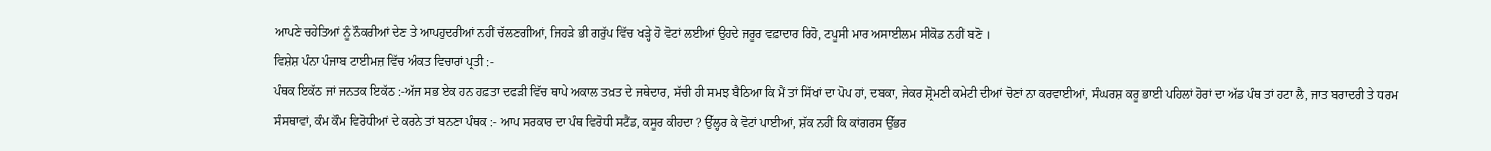ਆਪਣੇ ਚਹੇਤਿਆਂ ਨੂੰ ਨੌਕਰੀਆਂ ਦੇਣ ਤੇ ਆਪਹੁਦਰੀਆਂ ਨਹੀਂ ਚੱਲਣਗੀਆਂ, ਜਿਹੜੇ ਭੀ ਗਰੁੱਪ ਵਿੱਚ ਖੜ੍ਹੇ ਹੋ ਵੋਟਾਂ ਲਈਆਂ ਉਹਦੇ ਜਰੂਰ ਵਫ਼ਾਦਾਰ ਰਿਹੋ, ਟਪੂਸੀ ਮਾਰ ਅਸਾਈਲਮ ਸੀਕੋਡ ਨਹੀਂ ਬਣੋ ।
ਵਿਸ਼ੇਸ਼ ਪੰਨਾ ਪੰਜਾਬ ਟਾਈਮਜ਼ ਵਿੱਚ ਅੰਕਤ ਵਿਚਾਰਾਂ ਪ੍ਰਤੀ :-
ਪੰਥਕ ਇਕੱਠ ਜਾਂ ਜਨਤਕ ਇਕੱਠ :-ਅੱਜ ਸਭ ਏਕ ਹਨ ਹਫ਼ਤਾ ਦਫੜੀ ਵਿੱਚ ਥਾਪੇ ਅਕਾਲ ਤਖ਼ਤ ਦੇ ਜਥੇਦਾਰ, ਸੱਚੀ ਹੀ ਸਮਝ ਬੈਠਿਆ ਕਿ ਮੈਂ ਤਾਂ ਸਿੱਖਾਂ ਦਾ ਪੋਪ ਹਾਂ, ਦਬਕਾ, ਜੇਕਰ ਸ਼੍ਰੋਮਣੀ ਕਮੇਟੀ ਦੀਆਂ ਚੋਣਾਂ ਨਾ ਕਰਵਾਈਆਂ, ਸੰਘਰਸ਼ ਕਰੂ ਭਾਈ ਪਹਿਲਾਂ ਹੋਰਾਂ ਦਾ ਅੱਡ ਪੰਥ ਤਾਂ ਹਟਾ ਲੈ, ਜਾਤ ਬਰਾਦਰੀ ਤੇ ਧਰਮ ਸੰਸਥਾਵਾਂ, ਕੰਮ ਕੌਮ ਵਿਰੋਧੀਆਂ ਦੇ ਕਰਨੇ ਤਾਂ ਬਨਣਾ ਪੰਥਕ :- ਆਪ ਸਰਕਾਰ ਦਾ ਪੰਥ ਵਿਰੋਧੀ ਸਟੈਂਡ, ਕਸੂਰ ਕੀਹਦਾ ? ਉੱਲ੍ਹਰ ਕੇ ਵੋਟਾਂ ਪਾਈਆਂ, ਸ਼ੱਕ ਨਹੀਂ ਕਿ ਕਾਂਗਰਸ ਉੱਭਰ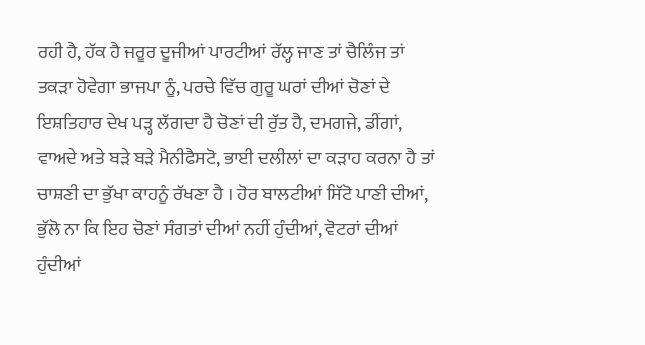ਰਹੀ ਹੈ, ਹੱਕ ਹੈ ਜਰੂਰ ਦੂਜੀਆਂ ਪਾਰਟੀਆਂ ਰੱਲ੍ਹ ਜਾਣ ਤਾਂ ਚੈਲਿੰਜ ਤਾਂ ਤਕੜਾ ਹੋਵੇਗਾ ਭਾਜਪਾ ਨੂੰ, ਪਰਚੇ ਵਿੱਚ ਗੁਰੂ ਘਰਾਂ ਦੀਆਂ ਚੋਣਾਂ ਦੇ ਇਸ਼ਤਿਹਾਰ ਦੇਖ ਪੜ੍ਹ ਲੱਗਦਾ ਹੈ ਚੋਣਾਂ ਦੀ ਰੁੱਤ ਹੈ, ਦਮਗਜੇ, ਡੀਂਗਾਂ, ਵਾਅਦੇ ਅਤੇ ਬੜੇ ਬੜੇ ਮੈਨੀਫੈਸਟੋ, ਭਾਈ ਦਲੀਲਾਂ ਦਾ ਕੜਾਹ ਕਰਨਾ ਹੈ ਤਾਂ ਚਾਸ਼ਣੀ ਦਾ ਭੁੱਖਾ ਕਾਹਨੂੰ ਰੱਖਣਾ ਹੈ । ਹੋਰ ਬਾਲਟੀਆਂ ਸਿੱਟੋ ਪਾਣੀ ਦੀਆਂ, ਭੁੱਲੋ ਨਾ ਕਿ ਇਹ ਚੋਣਾਂ ਸੰਗਤਾਂ ਦੀਆਂ ਨਹੀਂ ਹੁੰਦੀਆਂ, ਵੋਟਰਾਂ ਦੀਆਂ ਹੁੰਦੀਆਂ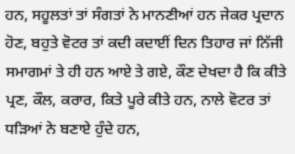ਹਨ, ਸਹੂਲਤਾਂ ਤਾਂ ਸੰਗਤਾਂ ਨੇ ਮਾਨਣੀਆਂ ਹਨ ਜੇਕਰ ਪ੍ਰਦਾਨ ਹੋਣ, ਬਹੁਤੇ ਵੋਟਰ ਤਾਂ ਕਦੀ ਕਦਾਈਂ ਦਿਨ ਤਿਹਾਰ ਜਾਂ ਨਿੱਜੀ ਸਮਾਗਮਾਂ ਤੇ ਹੀ ਹਨ ਆਏ ਤੇ ਗਏ, ਕੌਣ ਦੇਖਦਾ ਹੈ ਕਿ ਕੀਤੇ ਪ੍ਰਣ, ਕੌਲ, ਕਰਾਰ, ਕਿਤੇ ਪੂਰੇ ਕੀਤੇ ਹਨ, ਨਾਲੇ ਵੋਟਰ ਤਾਂ ਧੜਿਆਂ ਨੇ ਬਣਾਏ ਹੁੰਦੇ ਹਨ,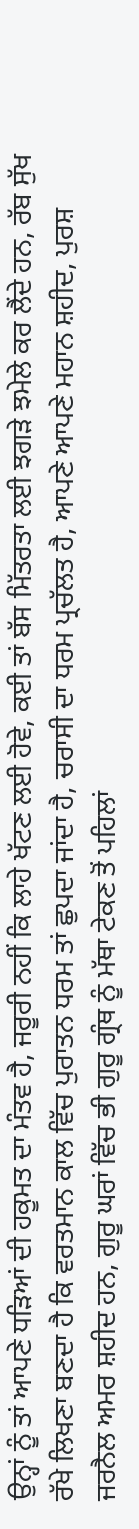ਉਨ੍ਹਾਂ ਨੂੰ ਤਾਂ ਆਪਣੇ ਧੜਿਆਂ ਦੀ ਹਕੂਮਤ ਦਾ ਮੰਤਵ ਹੈ, ਜਰੂਰੀ ਨਹੀਂ ਕਿ ਲਾਹੇ ਖੱਟਣ ਲਈ ਹੋਵੇ, ਕਈ ਤਾਂ ਬੱਸ ਮਿੱਤਰਤਾ ਲਈ ਝਗੜੇ ਝਮੇਲੇ ਕਰ ਲੈਂਦੇ ਹਨ, ਰੱਬ ਸੁੱਖ ਰੱਖੇ ਲਿਖਣਾ ਬਣਦਾ ਹੈ ਕਿ ਵਰਤਮਾਨ ਕਾਲ ਵਿੱਚ ਪੁਰਾਤਨ ਧਰਮ ਤਾਂ ਛੁਪਦਾ ਜਾਂਦਾ ਹੈ, ਚਰਾਸੀ ਦਾ ਧਰਮ ਪ੍ਰਚੱਲਤ ਹੈ, ਆਪਣੇ ਆਪਣੇ ਮਹਾਨ ਸ਼ਹੀਦ, ਪੁਰਸ਼ ਜਰਨੈਲ ਅਮਰ ਸ਼ਹੀਦ ਹਨ, ਗੁਰੂ ਘਰਾਂ ਵਿੱਚ ਭੀ ਗੁਰੂ ਗ੍ਰੰਥ ਨੂੰ ਮੱਥਾ ਟੇਕਣ ਤੋਂ ਪਹਿਲਾਂ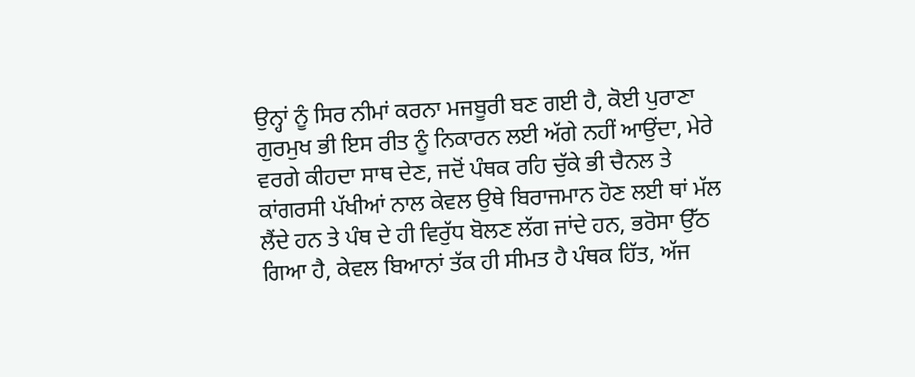ਉਨ੍ਹਾਂ ਨੂੰ ਸਿਰ ਨੀਮਾਂ ਕਰਨਾ ਮਜਬੂਰੀ ਬਣ ਗਈ ਹੈ, ਕੋਈ ਪੁਰਾਣਾ ਗੁਰਮੁਖ ਭੀ ਇਸ ਰੀਤ ਨੂੰ ਨਿਕਾਰਨ ਲਈ ਅੱਗੇ ਨਹੀਂ ਆਉਂਦਾ, ਮੇਰੇ ਵਰਗੇ ਕੀਹਦਾ ਸਾਥ ਦੇਣ, ਜਦੋਂ ਪੰਥਕ ਰਹਿ ਚੁੱਕੇ ਭੀ ਚੈਨਲ ਤੇ ਕਾਂਗਰਸੀ ਪੱਖੀਆਂ ਨਾਲ ਕੇਵਲ ਉਥੇ ਬਿਰਾਜਮਾਨ ਹੋਣ ਲਈ ਥਾਂ ਮੱਲ ਲੈਂਦੇ ਹਨ ਤੇ ਪੰਥ ਦੇ ਹੀ ਵਿਰੁੱਧ ਬੋਲਣ ਲੱਗ ਜਾਂਦੇ ਹਨ, ਭਰੋਸਾ ਉੱਠ ਗਿਆ ਹੈ, ਕੇਵਲ ਬਿਆਨਾਂ ਤੱਕ ਹੀ ਸੀਮਤ ਹੈ ਪੰਥਕ ਹਿੱਤ, ਅੱਜ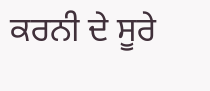ਕਰਨੀ ਦੇ ਸੂਰੇ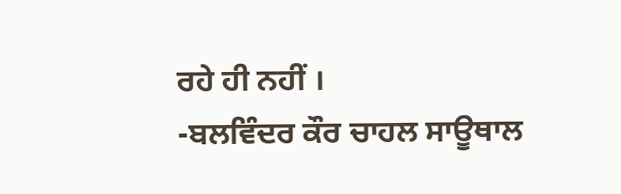ਰਹੇ ਹੀ ਨਹੀਂ ।
-ਬਲਵਿੰਦਰ ਕੌਰ ਚਾਹਲ ਸਾਊਥਾਲ